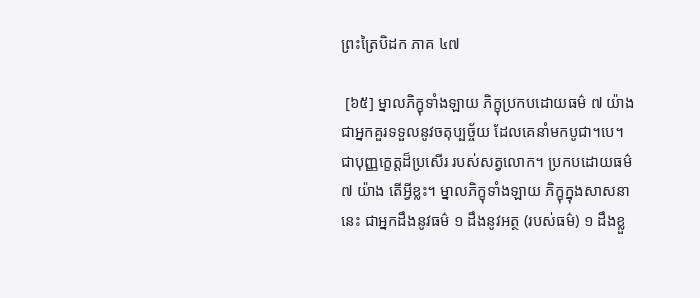ព្រះត្រៃបិដក ភាគ ៤៧

 [៦៥] ម្នាលភិក្ខុទាំងឡាយ ភិក្ខុប្រកបដោយធម៌ ៧ យ៉ាង ជាអ្នកគួរទទួលនូវចតុប្បច្ច័យ ដែលគេនាំមកបូជា។បេ។ ជាបុញ្ញក្ខេត្តដ៏ប្រសើរ របស់សត្វលោក។ ប្រកបដោយធម៌ ៧ យ៉ាង តើអ្វីខ្លះ។ ម្នាលភិក្ខុទាំងឡាយ ភិក្ខុក្នុងសាសនានេះ ជាអ្នកដឹងនូវធម៌ ១ ដឹងនូវអត្ថ (របស់ធម៌) ១ ដឹងខ្លួ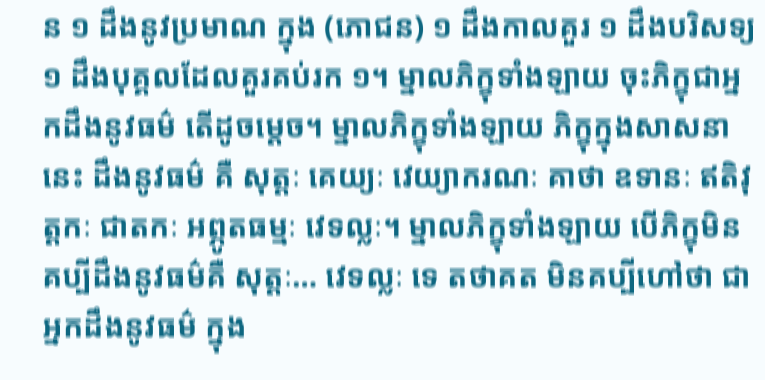ន ១ ដឹងនូវប្រមាណ ក្នុង (ភោជន) ១ ដឹងកាលគួរ ១ ដឹងបរិសទ្យ ១ ដឹងបុគ្គលដែលគួរគប់រក ១។ ម្នាលភិក្ខុទាំងឡាយ ចុះភិក្ខុជាអ្នកដឹងនូវធម៌ តើដូចម្តេច។ ម្នាលភិក្ខុទាំងឡាយ ភិក្ខុក្នុងសាសនានេះ ដឹងនូវធម៌ គឺ សុត្តៈ គេយ្យៈ វេយ្យាករណៈ គាថា ឧទានៈ ឥតិវុត្តកៈ ជាតកៈ អព្ភូតធម្មៈ វេទល្លៈ។ ម្នាលភិក្ខុទាំងឡាយ បើភិក្ខុមិនគប្បីដឹងនូវធម៌គឺ សុត្តៈ… វេទល្លៈ ទេ តថាគត មិនគប្បីហៅថា ជាអ្នកដឹងនូវធម៌ ក្នុង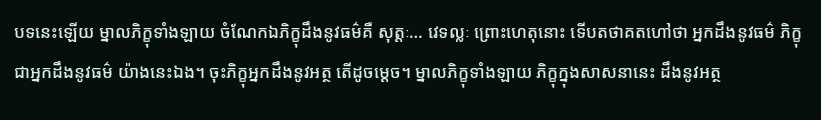បទនេះឡើយ ម្នាលភិក្ខុទាំងឡាយ ចំណែកឯភិក្ខុដឹងនូវធម៌គឺ សុត្តៈ… វេទល្លៈ ព្រោះហេតុនោះ ទើបតថាគតហៅថា អ្នកដឹងនូវធម៌ ភិក្ខុជាអ្នកដឹងនូវធម៌ យ៉ាងនេះឯង។ ចុះភិក្ខុអ្នកដឹងនូវអត្ថ តើដូចម្តេច។ ម្នាលភិក្ខុទាំងឡាយ ភិក្ខុក្នុងសាសនានេះ ដឹងនូវអត្ថ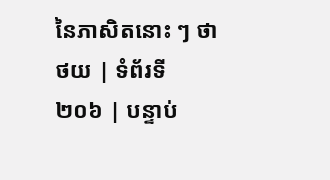នៃភាសិតនោះ ៗ ថា
ថយ | ទំព័រទី ២០៦ | បន្ទាប់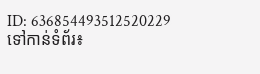ID: 636854493512520229
ទៅកាន់ទំព័រ៖